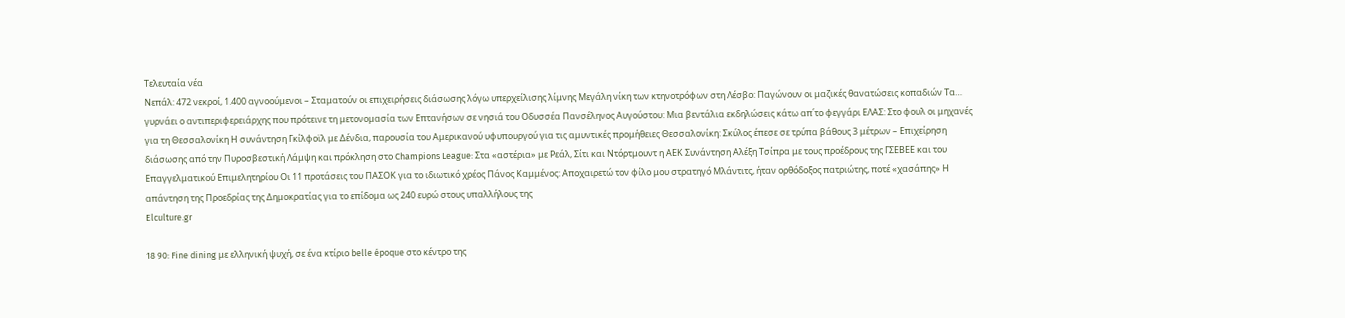Τελευταία νέα
Νεπάλ: 472 νεκροί, 1.400 αγνοούμενοι – Σταματούν οι επιχειρήσεις διάσωσης λόγω υπερχείλισης λίμνης Μεγάλη νίκη των κτηνοτρόφων στη Λέσβο: Παγώνουν οι μαζικές θανατώσεις κοπαδιών Τα… γυρνάει ο αντιπεριφερειάρχης που πρότεινε τη μετονομασία των Επτανήσων σε νησιά του Οδυσσέα Πανσέληνος Αυγούστου: Μια βεντάλια εκδηλώσεις κάτω απ΄το φεγγάρι ΕΛΑΣ: Στο φουλ οι μηχανές για τη Θεσσαλονίκη Η συνάντηση Γκίλφοϊλ με Δένδια, παρουσία του Αμερικανού υφυπουργού για τις αμυντικές προμήθειες Θεσσαλονίκη: Σκύλος έπεσε σε τρύπα βάθους 3 μέτρων – Επιχείρηση διάσωσης από την Πυροσβεστική Λάμψη και πρόκληση στο Champions League: Στα «αστέρια» με Ρεάλ, Σίτι και Ντόρτμουντ η ΑΕΚ Συνάντηση Αλέξη Τσίπρα με τους προέδρους της ΓΣΕΒΕΕ και του Επαγγελματικού Επιμελητηρίου Οι 11 προτάσεις του ΠΑΣΟΚ για το ιδιωτικό χρέος Πάνος Καμμένος: Αποχαιρετώ τον φίλο μου στρατηγό Μλάντιτς, ήταν ορθόδοξος πατριώτης, ποτέ «χασάπης» Η απάντηση της Προεδρίας της Δημοκρατίας για το επίδομα ως 240 ευρώ στους υπαλλήλους της
Elculture.gr

18 90: Fine dining με ελληνική ψυχή, σε ένα κτίριο belle époque στο κέντρο της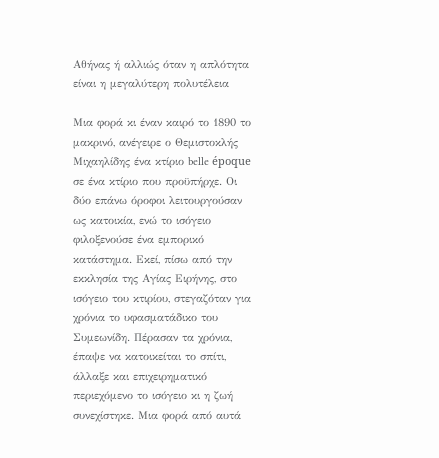Αθήνας ή αλλιώς όταν η απλότητα είναι η μεγαλύτερη πολυτέλεια

Μια φορά κι έναν καιρό το 1890 το μακρινό, ανέγειρε ο Θεμιστοκλής Μιχαηλίδης ένα κτίριο belle époque σε ένα κτίριο που προϋπήρχε. Οι δύο επάνω όροφοι λειτουργούσαν ως κατοικία, ενώ το ισόγειο φιλοξενούσε ένα εμπορικό κατάστημα. Εκεί, πίσω από την εκκλησία της Αγίας Ειρήνης, στο ισόγειο του κτιρίου, στεγαζόταν για χρόνια το υφασματάδικο του Συμεωνίδη. Πέρασαν τα χρόνια, έπαψε να κατοικείται το σπίτι, άλλαξε και επιχειρηματικό περιεχόμενο το ισόγειο κι η ζωή συνεχίστηκε. Μια φορά από αυτά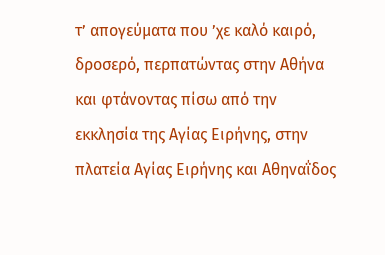τ’ απογεύματα που ’χε καλό καιρό, δροσερό, περπατώντας στην Αθήνα και φτάνοντας πίσω από την εκκλησία της Αγίας Ειρήνης, στην πλατεία Αγίας Ειρήνης και Αθηναΐδος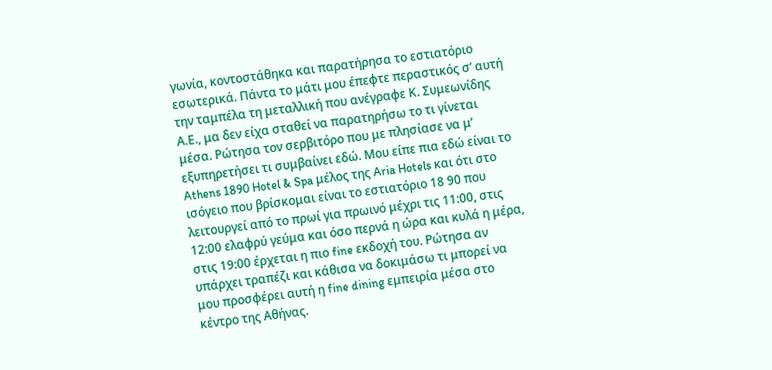γωνία, κοντοστάθηκα και παρατήρησα το εστιατόριο εσωτερικά. Πάντα το μάτι μου έπεφτε περαστικός σ’ αυτή την ταμπέλα τη μεταλλική που ανέγραφε Κ. Συμεωνίδης Α.Ε., μα δεν είχα σταθεί να παρατηρήσω το τι γίνεται μέσα. Ρώτησα τον σερβιτόρο που με πλησίασε να μ’ εξυπηρετήσει τι συμβαίνει εδώ. Μου είπε πια εδώ είναι το Athens 1890 Hotel & Spa μέλος της Aria Hotels και ότι στο ισόγειο που βρίσκομαι είναι το εστιατόριο 18 90 που λειτουργεί από το πρωί για πρωινό μέχρι τις 11:00, στις 12:00 ελαφρύ γεύμα και όσο περνά η ώρα και κυλά η μέρα, στις 19:00 έρχεται η πιο fine εκδοχή του. Ρώτησα αν υπάρχει τραπέζι και κάθισα να δοκιμάσω τι μπορεί να μου προσφέρει αυτή η fine dining εμπειρία μέσα στο κέντρο της Αθήνας.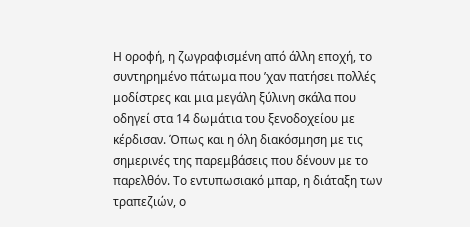Η οροφή, η ζωγραφισμένη από άλλη εποχή, το συντηρημένο πάτωμα που ’χαν πατήσει πολλές μοδίστρες και μια μεγάλη ξύλινη σκάλα που οδηγεί στα 14 δωμάτια του ξενοδοχείου με κέρδισαν. Όπως και η όλη διακόσμηση με τις σημερινές της παρεμβάσεις που δένουν με το παρελθόν. Το εντυπωσιακό μπαρ, η διάταξη των τραπεζιών, ο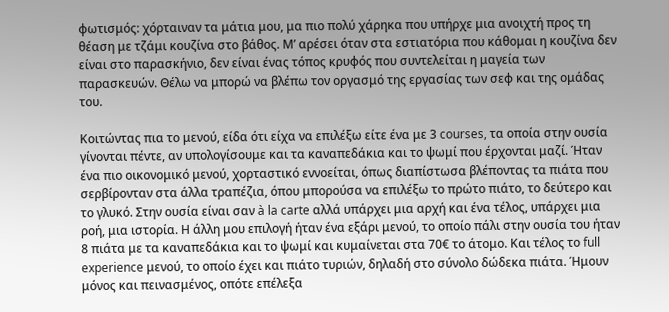φωτισμός: χόρταιναν τα μάτια μου, μα πιο πολύ χάρηκα που υπήρχε μια ανοιχτή προς τη θέαση με τζάμι κουζίνα στο βάθος. Μ’ αρέσει όταν στα εστιατόρια που κάθομαι η κουζίνα δεν είναι στο παρασκήνιο, δεν είναι ένας τόπος κρυφός που συντελείται η μαγεία των παρασκευών. Θέλω να μπορώ να βλέπω τον οργασμό της εργασίας των σεφ και της ομάδας του.

Κοιτώντας πια το μενού, είδα ότι είχα να επιλέξω είτε ένα με 3 courses, τα οποία στην ουσία γίνονται πέντε, αν υπολογίσουμε και τα καναπεδάκια και το ψωμί που έρχονται μαζί. Ήταν ένα πιο οικονομικό μενού, χορταστικό εννοείται, όπως διαπίστωσα βλέποντας τα πιάτα που σερβίρονταν στα άλλα τραπέζια, όπου μπορούσα να επιλέξω το πρώτο πιάτο, το δεύτερο και το γλυκό. Στην ουσία είναι σαν à la carte αλλά υπάρχει μια αρχή και ένα τέλος, υπάρχει μια ροή, μια ιστορία. Η άλλη μου επιλογή ήταν ένα εξάρι μενού, το οποίο πάλι στην ουσία του ήταν 8 πιάτα με τα καναπεδάκια και το ψωμί και κυμαίνεται στα 70€ το άτομο. Και τέλος το full experience μενού, το οποίο έχει και πιάτο τυριών, δηλαδή στο σύνολο δώδεκα πιάτα. Ήμουν μόνος και πεινασμένος, οπότε επέλεξα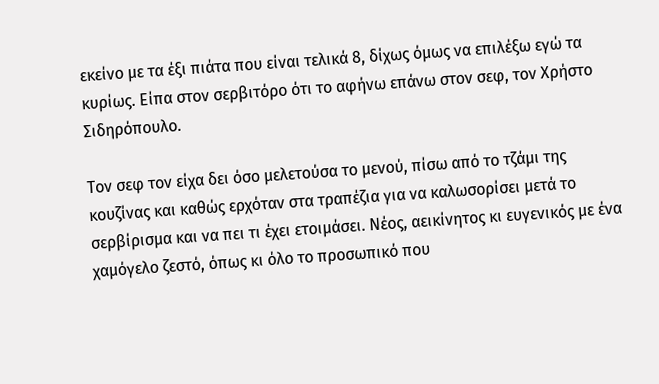εκείνο με τα έξι πιάτα που είναι τελικά 8, δίχως όμως να επιλέξω εγώ τα κυρίως. Είπα στον σερβιτόρο ότι το αφήνω επάνω στον σεφ, τον Χρήστο Σιδηρόπουλο.

Τον σεφ τον είχα δει όσο μελετούσα το μενού, πίσω από το τζάμι της κουζίνας και καθώς ερχόταν στα τραπέζια για να καλωσορίσει μετά το σερβίρισμα και να πει τι έχει ετοιμάσει. Νέος, αεικίνητος κι ευγενικός με ένα χαμόγελο ζεστό, όπως κι όλο το προσωπικό που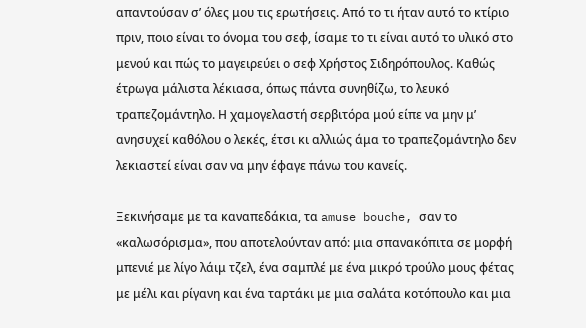απαντούσαν σ’ όλες μου τις ερωτήσεις. Από το τι ήταν αυτό το κτίριο πριν, ποιο είναι το όνομα του σεφ, ίσαμε το τι είναι αυτό το υλικό στο μενού και πώς το μαγειρεύει ο σεφ Χρήστος Σιδηρόπουλος. Καθώς έτρωγα μάλιστα λέκιασα, όπως πάντα συνηθίζω, το λευκό τραπεζομάντηλο. Η χαμογελαστή σερβιτόρα μού είπε να μην μ’ ανησυχεί καθόλου ο λεκές, έτσι κι αλλιώς άμα το τραπεζομάντηλο δεν λεκιαστεί είναι σαν να μην έφαγε πάνω του κανείς.

Ξεκινήσαμε με τα καναπεδάκια, τα amuse bouche, σαν το «καλωσόρισμα», που αποτελούνταν από: μια σπανακόπιτα σε μορφή μπενιέ με λίγο λάιμ τζελ, ένα σαμπλέ με ένα μικρό τρούλο μους φέτας με μέλι και ρίγανη και ένα ταρτάκι με μια σαλάτα κοτόπουλο και μια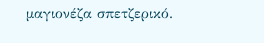μαγιονέζα σπετζερικό.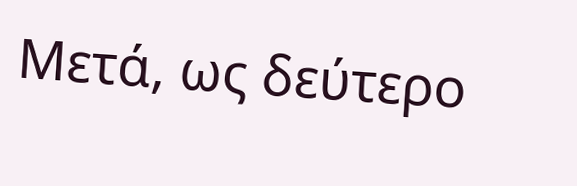Μετά, ως δεύτερο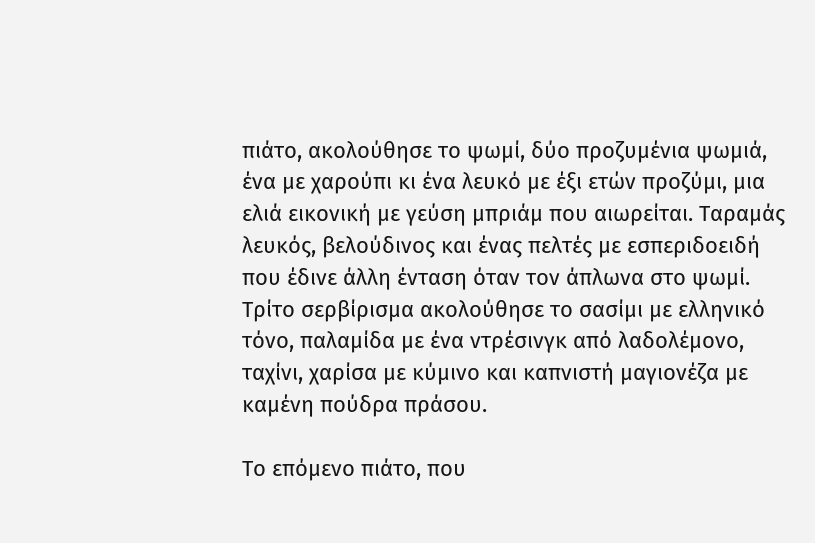πιάτο, ακολούθησε το ψωμί, δύο προζυμένια ψωμιά, ένα με χαρούπι κι ένα λευκό με έξι ετών προζύμι, μια ελιά εικονική με γεύση μπριάμ που αιωρείται. Ταραμάς λευκός, βελούδινος και ένας πελτές με εσπεριδοειδή που έδινε άλλη ένταση όταν τον άπλωνα στο ψωμί. Τρίτο σερβίρισμα ακολούθησε το σασίμι με ελληνικό τόνο, παλαμίδα με ένα ντρέσινγκ από λαδολέμονο, ταχίνι, χαρίσα με κύμινο και καπνιστή μαγιονέζα με καμένη πούδρα πράσου.

Το επόμενο πιάτο, που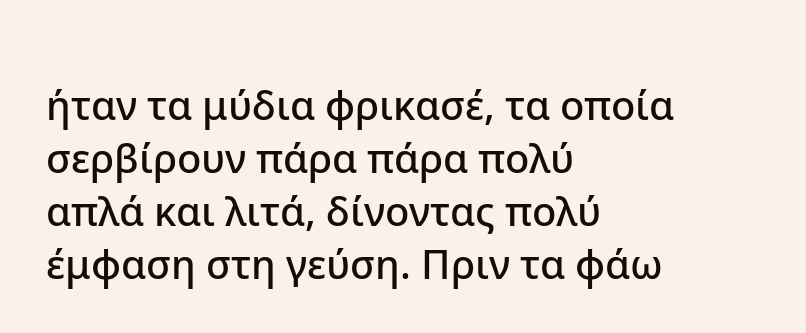ήταν τα μύδια φρικασέ, τα οποία σερβίρουν πάρα πάρα πολύ απλά και λιτά, δίνοντας πολύ έμφαση στη γεύση. Πριν τα φάω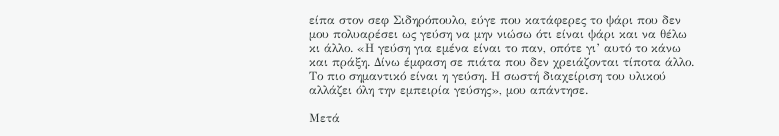είπα στον σεφ Σιδηρόπουλο, εύγε που κατάφερες το ψάρι που δεν μου πολυαρέσει ως γεύση να μην νιώσω ότι είναι ψάρι και να θέλω κι άλλο. «Η γεύση για εμένα είναι το παν, οπότε γι’ αυτό το κάνω και πράξη. Δίνω έμφαση σε πιάτα που δεν χρειάζονται τίποτα άλλο. Το πιο σημαντικό είναι η γεύση. Η σωστή διαχείριση του υλικού αλλάζει όλη την εμπειρία γεύσης», μου απάντησε.

Μετά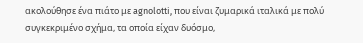ακολούθησε ένα πιάτο με agnolotti, που είναι ζυμαρικά ιταλικά με πολύ συγκεκριμένο σχήμα, τα οποία είχαν δυόσμο,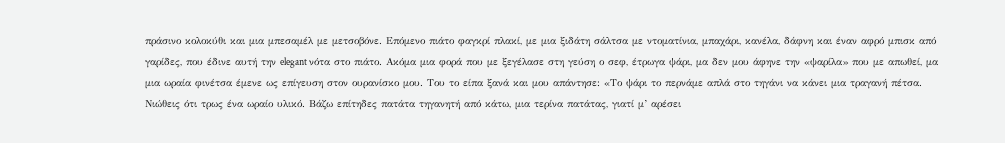πράσινο κολοκύθι και μια μπεσαμέλ με μετσοβόνε. Επόμενο πιάτο φαγκρί πλακί, με μια ξιδάτη σάλτσα με ντοματίνια, μπαχάρι, κανέλα, δάφνη και έναν αφρό μπισκ από γαρίδες, που έδινε αυτή την elegant νότα στο πιάτο. Ακόμα μια φορά που με ξεγέλασε στη γεύση ο σεφ, έτρωγα ψάρι, μα δεν μου άφηνε την «ψαρίλα» που με απωθεί, μα μια ωραία φινέτσα έμενε ως επίγευση στον ουρανίσκο μου. Του το είπα ξανά και μου απάντησε: «Το ψάρι το περνάμε απλά στο τηγάνι να κάνει μια τραγανή πέτσα. Νιώθεις ότι τρως ένα ωραίο υλικό. Βάζω επίτηδες πατάτα τηγανητή από κάτω, μια τερίνα πατάτας, γιατί μ’ αρέσει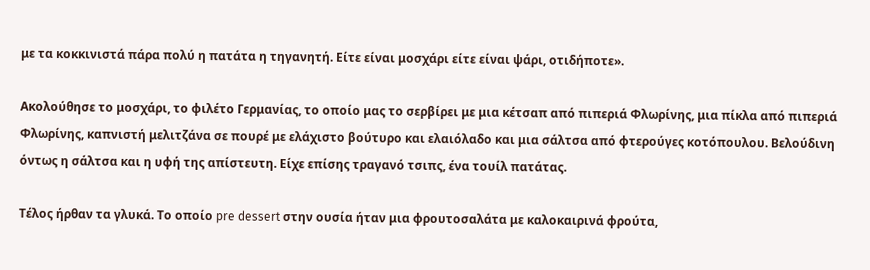με τα κοκκινιστά πάρα πολύ η πατάτα η τηγανητή. Είτε είναι μοσχάρι είτε είναι ψάρι, οτιδήποτε».

Ακολούθησε το μοσχάρι, το φιλέτο Γερμανίας, το οποίο μας το σερβίρει με μια κέτσαπ από πιπεριά Φλωρίνης, μια πίκλα από πιπεριά Φλωρίνης, καπνιστή μελιτζάνα σε πουρέ με ελάχιστο βούτυρο και ελαιόλαδο και μια σάλτσα από φτερούγες κοτόπουλου. Βελούδινη όντως η σάλτσα και η υφή της απίστευτη. Είχε επίσης τραγανό τσιπς, ένα τουίλ πατάτας.

Τέλος ήρθαν τα γλυκά. Το οποίο pre dessert στην ουσία ήταν μια φρουτοσαλάτα με καλοκαιρινά φρούτα,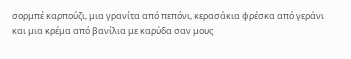σορμπέ καρπούζι, μια γρανίτα από πεπόνι, κερασάκια φρέσκα από γεράνι και μια κρέμα από βανίλια με καρύδα σαν μους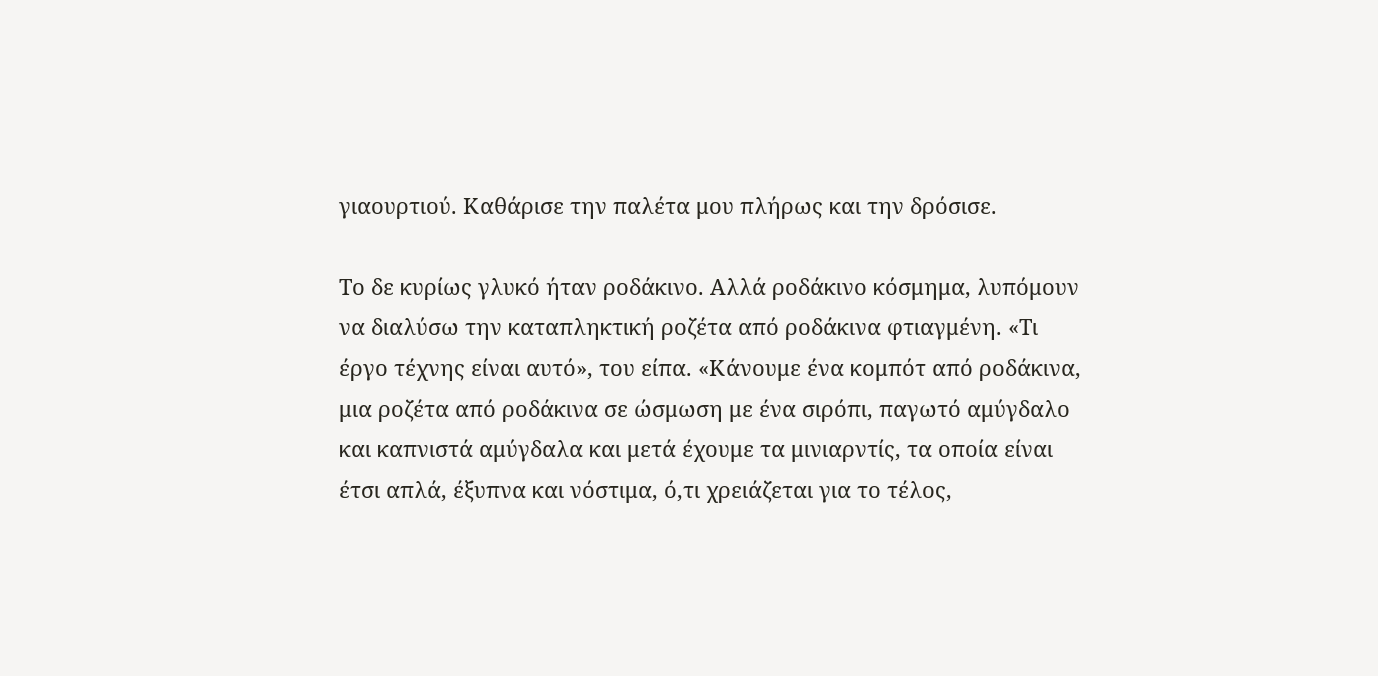γιαουρτιού. Καθάρισε την παλέτα μου πλήρως και την δρόσισε.

Το δε κυρίως γλυκό ήταν ροδάκινο. Αλλά ροδάκινο κόσμημα, λυπόμουν να διαλύσω την καταπληκτική ροζέτα από ροδάκινα φτιαγμένη. «Τι έργο τέχνης είναι αυτό», του είπα. «Κάνουμε ένα κομπότ από ροδάκινα, μια ροζέτα από ροδάκινα σε ώσμωση με ένα σιρόπι, παγωτό αμύγδαλο και καπνιστά αμύγδαλα και μετά έχουμε τα μινιαρντίς, τα οποία είναι έτσι απλά, έξυπνα και νόστιμα, ό,τι χρειάζεται για το τέλος,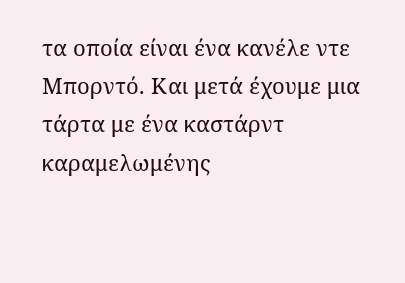τα οποία είναι ένα κανέλε ντε Μπορντό. Και μετά έχουμε μια τάρτα με ένα καστάρντ καραμελωμένης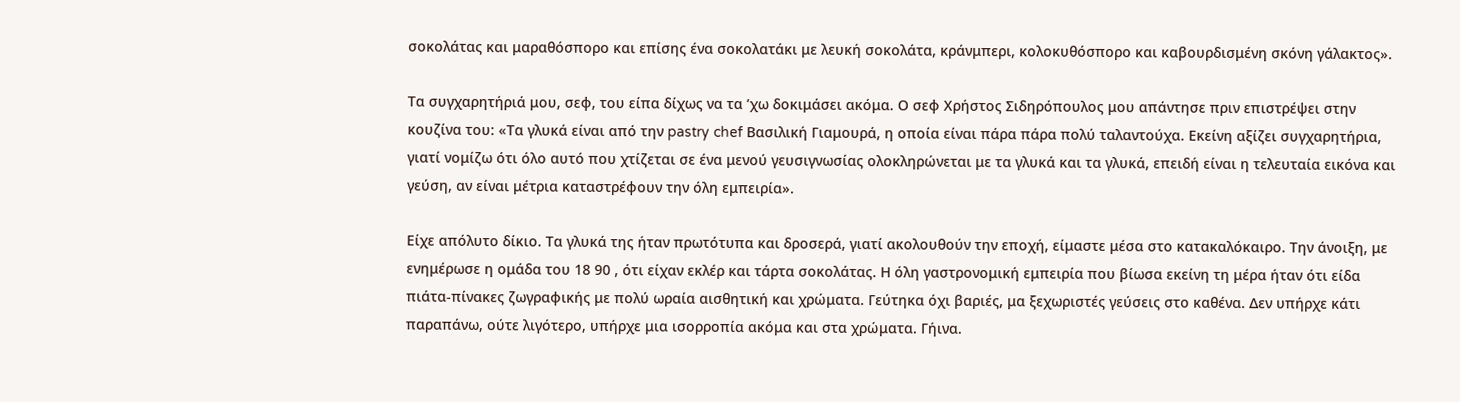σοκολάτας και μαραθόσπορο και επίσης ένα σοκολατάκι με λευκή σοκολάτα, κράνμπερι, κολοκυθόσπορο και καβουρδισμένη σκόνη γάλακτος».

Τα συγχαρητήριά μου, σεφ, του είπα δίχως να τα ’χω δοκιμάσει ακόμα. Ο σεφ Χρήστος Σιδηρόπουλος μου απάντησε πριν επιστρέψει στην κουζίνα του: «Τα γλυκά είναι από την pastry chef Βασιλική Γιαμουρά, η οποία είναι πάρα πάρα πολύ ταλαντούχα. Εκείνη αξίζει συγχαρητήρια, γιατί νομίζω ότι όλο αυτό που χτίζεται σε ένα μενού γευσιγνωσίας ολοκληρώνεται με τα γλυκά και τα γλυκά, επειδή είναι η τελευταία εικόνα και γεύση, αν είναι μέτρια καταστρέφουν την όλη εμπειρία».

Είχε απόλυτο δίκιο. Τα γλυκά της ήταν πρωτότυπα και δροσερά, γιατί ακολουθούν την εποχή, είμαστε μέσα στο κατακαλόκαιρο. Την άνοιξη, με ενημέρωσε η ομάδα του 18 90 , ότι είχαν εκλέρ και τάρτα σοκολάτας. Η όλη γαστρονομική εμπειρία που βίωσα εκείνη τη μέρα ήταν ότι είδα πιάτα-πίνακες ζωγραφικής με πολύ ωραία αισθητική και χρώματα. Γεύτηκα όχι βαριές, μα ξεχωριστές γεύσεις στο καθένα. Δεν υπήρχε κάτι παραπάνω, ούτε λιγότερο, υπήρχε μια ισορροπία ακόμα και στα χρώματα. Γήινα.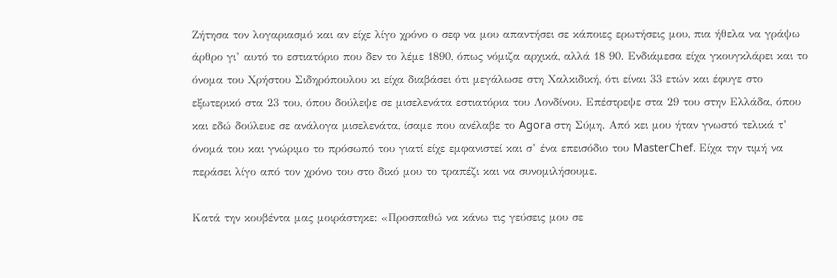Ζήτησα τον λογαριασμό και αν είχε λίγο χρόνο ο σεφ να μου απαντήσει σε κάποιες ερωτήσεις μου, πια ήθελα να γράψω άρθρο γι’ αυτό το εστιατόριο που δεν το λέμε 1890, όπως νόμιζα αρχικά, αλλά 18 90. Ενδιάμεσα είχα γκουγκλάρει και το όνομα του Χρήστου Σιδηρόπουλου κι είχα διαβάσει ότι μεγάλωσε στη Χαλκιδική, ότι είναι 33 ετών και έφυγε στο εξωτερικό στα 23 του, όπου δούλεψε σε μισελενάτα εστιατόρια του Λονδίνου. Επέστρεψε στα 29 του στην Ελλάδα, όπου και εδώ δούλευε σε ανάλογα μισελενάτα, ίσαμε που ανέλαβε το Agora στη Σύμη. Από κει μου ήταν γνωστό τελικά τ’ όνομά του και γνώριμο το πρόσωπό του γιατί είχε εμφανιστεί και σ’ ένα επεισόδιο του MasterChef. Είχα την τιμή να περάσει λίγο από τον χρόνο του στο δικό μου το τραπέζι και να συνομιλήσουμε.

Κατά την κουβέντα μας μοιράστηκε: «Προσπαθώ να κάνω τις γεύσεις μου σε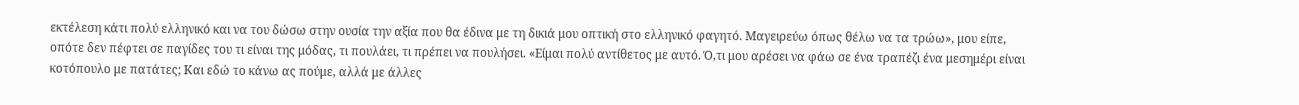εκτέλεση κάτι πολύ ελληνικό και να του δώσω στην ουσία την αξία που θα έδινα με τη δικιά μου οπτική στο ελληνικό φαγητό. Μαγειρεύω όπως θέλω να τα τρώω», μου είπε, οπότε δεν πέφτει σε παγίδες του τι είναι της μόδας, τι πουλάει, τι πρέπει να πουλήσει. «Είμαι πολύ αντίθετος με αυτό. Ό,τι μου αρέσει να φάω σε ένα τραπέζι ένα μεσημέρι είναι κοτόπουλο με πατάτες; Και εδώ το κάνω ας πούμε, αλλά με άλλες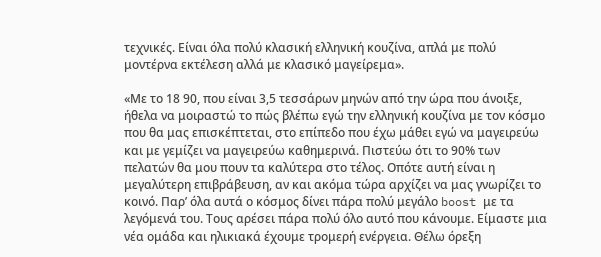τεχνικές. Είναι όλα πολύ κλασική ελληνική κουζίνα, απλά με πολύ μοντέρνα εκτέλεση αλλά με κλασικό μαγείρεμα».

«Με το 18 90, που είναι 3,5 τεσσάρων μηνών από την ώρα που άνοιξε, ήθελα να μοιραστώ το πώς βλέπω εγώ την ελληνική κουζίνα με τον κόσμο που θα μας επισκέπτεται, στο επίπεδο που έχω μάθει εγώ να μαγειρεύω και με γεμίζει να μαγειρεύω καθημερινά. Πιστεύω ότι το 90% των πελατών θα μου πουν τα καλύτερα στο τέλος. Οπότε αυτή είναι η μεγαλύτερη επιβράβευση, αν και ακόμα τώρα αρχίζει να μας γνωρίζει το κοινό. Παρ’ όλα αυτά ο κόσμος δίνει πάρα πολύ μεγάλο boost με τα λεγόμενά του. Τους αρέσει πάρα πολύ όλο αυτό που κάνουμε. Είμαστε μια νέα ομάδα και ηλικιακά έχουμε τρομερή ενέργεια. Θέλω όρεξη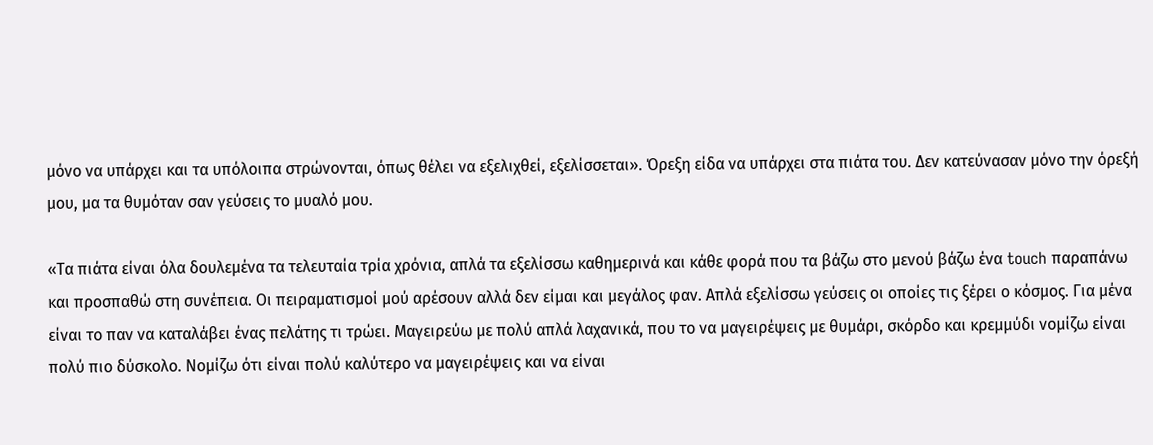μόνο να υπάρχει και τα υπόλοιπα στρώνονται, όπως θέλει να εξελιχθεί, εξελίσσεται». Όρεξη είδα να υπάρχει στα πιάτα του. Δεν κατεύνασαν μόνο την όρεξή μου, μα τα θυμόταν σαν γεύσεις το μυαλό μου.

«Τα πιάτα είναι όλα δουλεμένα τα τελευταία τρία χρόνια, απλά τα εξελίσσω καθημερινά και κάθε φορά που τα βάζω στο μενού βάζω ένα touch παραπάνω και προσπαθώ στη συνέπεια. Οι πειραματισμοί μού αρέσουν αλλά δεν είμαι και μεγάλος φαν. Απλά εξελίσσω γεύσεις οι οποίες τις ξέρει ο κόσμος. Για μένα είναι το παν να καταλάβει ένας πελάτης τι τρώει. Μαγειρεύω με πολύ απλά λαχανικά, που το να μαγειρέψεις με θυμάρι, σκόρδο και κρεμμύδι νομίζω είναι πολύ πιο δύσκολο. Νομίζω ότι είναι πολύ καλύτερο να μαγειρέψεις και να είναι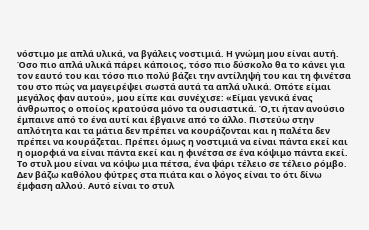νόστιμο με απλά υλικά, να βγάλεις νοστιμιά. Η γνώμη μου είναι αυτή. Όσο πιο απλά υλικά πάρει κάποιος, τόσο πιο δύσκολο θα το κάνει για τον εαυτό του και τόσο πιο πολύ βάζει την αντίληψή του και τη φινέτσα του στο πώς να μαγειρέψει σωστά αυτά τα απλά υλικά. Οπότε είμαι μεγάλος φαν αυτού», μου είπε και συνέχισε: «Είμαι γενικά ένας άνθρωπος ο οποίος κρατούσα μόνο τα ουσιαστικά. Ό,τι ήταν ανούσιο έμπαινε από το ένα αυτί και έβγαινε από το άλλο. Πιστεύω στην απλότητα και τα μάτια δεν πρέπει να κουράζονται και η παλέτα δεν πρέπει να κουράζεται. Πρέπει όμως η νοστιμιά να είναι πάντα εκεί και η ομορφιά να είναι πάντα εκεί και η φινέτσα σε ένα κόψιμο πάντα εκεί. Το στυλ μου είναι να κόψω μια πέτσα, ένα ψάρι τέλειο σε τέλειο ρόμβο. Δεν βάζω καθόλου φύτρες στα πιάτα και ο λόγος είναι το ότι δίνω έμφαση αλλού. Αυτό είναι το στυλ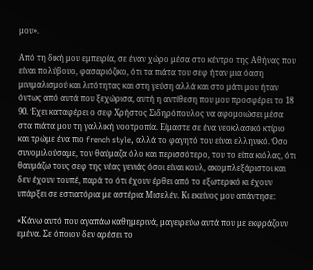μου».

Από τη δική μου εμπειρία, σε έναν χώρο μέσα στο κέντρο της Αθήνας που είναι πολύβουο, φασαριόζικο, ότι τα πιάτα του σεφ ήταν μια όαση μινιμαλισμού και λιτότητας και στη γεύση αλλά και στο μάτι μου ήταν όντως από αυτά που ξεχώρισα, αυτή η αντίθεση που μου προσφέρει το 18 90. Έχει καταφέρει ο σεφ Χρήστος Σιδηρόπουλος να αφομοιώσει μέσα στα πιάτα μου τη γαλλική νοοτροπία. Είμαστε σε ένα νεοκλασικό κτίριο και τρώμε ένα πιο french style, αλλά το φαγητό του είναι ελληνικό. Όσο συνομιλούσαμε, τον θαύμαζα όλο και περισσότερο, του το είπα κιόλας, ότι θαυμάζω τους σεφ της νέας γενιάς όσοι είναι κουλ, ακομπλεξάριστοι και δεν έχουν τουπέ, παρά το ότι έχουν έρθει από το εξωτερικό κι έχουν υπάρξει σε εστιατόρια με αστέρια Μισελέν. Κι εκείνος μου απάντησε:

«Κάνω αυτό που αγαπάω καθημερινά, μαγειρεύω αυτά που με εκφράζουν εμένα. Σε όποιον δεν αρέσει το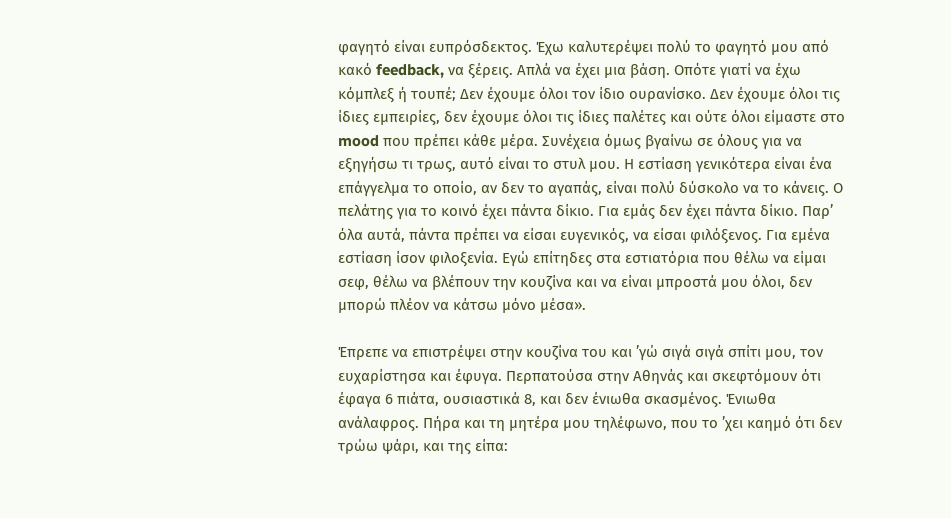φαγητό είναι ευπρόσδεκτος. Έχω καλυτερέψει πολύ το φαγητό μου από κακό feedback, να ξέρεις. Απλά να έχει μια βάση. Οπότε γιατί να έχω κόμπλεξ ή τουπέ; Δεν έχουμε όλοι τον ίδιο ουρανίσκο. Δεν έχουμε όλοι τις ίδιες εμπειρίες, δεν έχουμε όλοι τις ίδιες παλέτες και ούτε όλοι είμαστε στο mood που πρέπει κάθε μέρα. Συνέχεια όμως βγαίνω σε όλους για να εξηγήσω τι τρως, αυτό είναι το στυλ μου. Η εστίαση γενικότερα είναι ένα επάγγελμα το οποίο, αν δεν το αγαπάς, είναι πολύ δύσκολο να το κάνεις. Ο πελάτης για το κοινό έχει πάντα δίκιο. Για εμάς δεν έχει πάντα δίκιο. Παρ’ όλα αυτά, πάντα πρέπει να είσαι ευγενικός, να είσαι φιλόξενος. Για εμένα εστίαση ίσον φιλοξενία. Εγώ επίτηδες στα εστιατόρια που θέλω να είμαι σεφ, θέλω να βλέπουν την κουζίνα και να είναι μπροστά μου όλοι, δεν μπορώ πλέον να κάτσω μόνο μέσα».

Έπρεπε να επιστρέψει στην κουζίνα του και ’γώ σιγά σιγά σπίτι μου, τον ευχαρίστησα και έφυγα. Περπατούσα στην Αθηνάς και σκεφτόμουν ότι έφαγα 6 πιάτα, ουσιαστικά 8, και δεν ένιωθα σκασμένος. Ένιωθα ανάλαφρος. Πήρα και τη μητέρα μου τηλέφωνο, που το ’χει καημό ότι δεν τρώω ψάρι, και της είπα: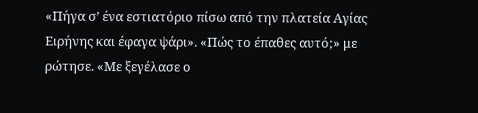«Πήγα σ’ ένα εστιατόριο πίσω από την πλατεία Αγίας Ειρήνης και έφαγα ψάρι». «Πώς το έπαθες αυτό;» με ρώτησε. «Με ξεγέλασε ο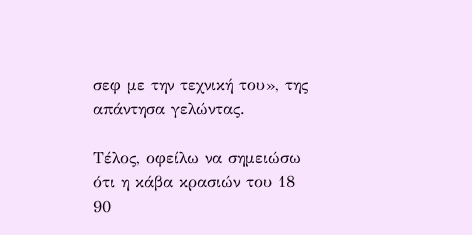σεφ με την τεχνική του», της απάντησα γελώντας.

Τέλος, οφείλω να σημειώσω ότι η κάβα κρασιών του 18 90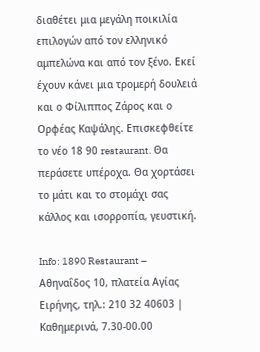διαθέτει μια μεγάλη ποικιλία επιλογών από τον ελληνικό αμπελώνα και από τον ξένο. Εκεί έχουν κάνει μια τρομερή δουλειά και ο Φίλιππος Ζάρος και ο Ορφέας Καψάλης. Επισκεφθείτε το νέο 18 90 restaurant. Θα περάσετε υπέροχα. Θα χορτάσει το μάτι και το στομάχι σας κάλλος και ισορροπία, γευστική.

Info: 1890 Restaurant – Αθηναΐδος 10, πλατεία Αγίας Ειρήνης, τηλ.: 210 32 40603 | Καθημερινά, 7.30-00.00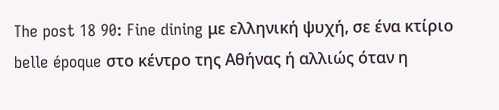The post 18 90: Fine dining με ελληνική ψυχή, σε ένα κτίριο belle époque στο κέντρο της Αθήνας ή αλλιώς όταν η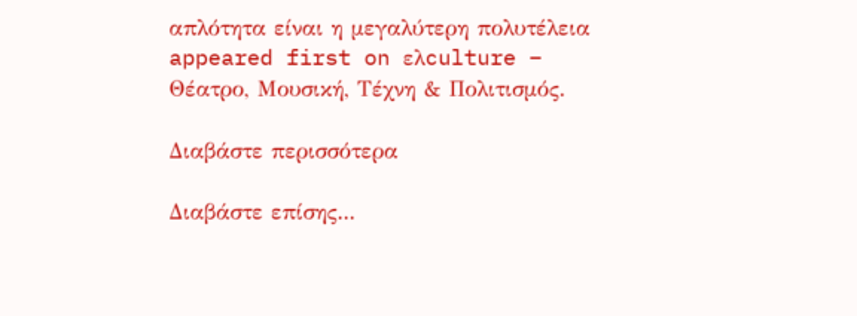απλότητα είναι η μεγαλύτερη πολυτέλεια appeared first on ελculture – Θέατρο, Μουσική, Τέχνη & Πολιτισμός.

Διαβάστε περισσότερα

Διαβάστε επίσης...